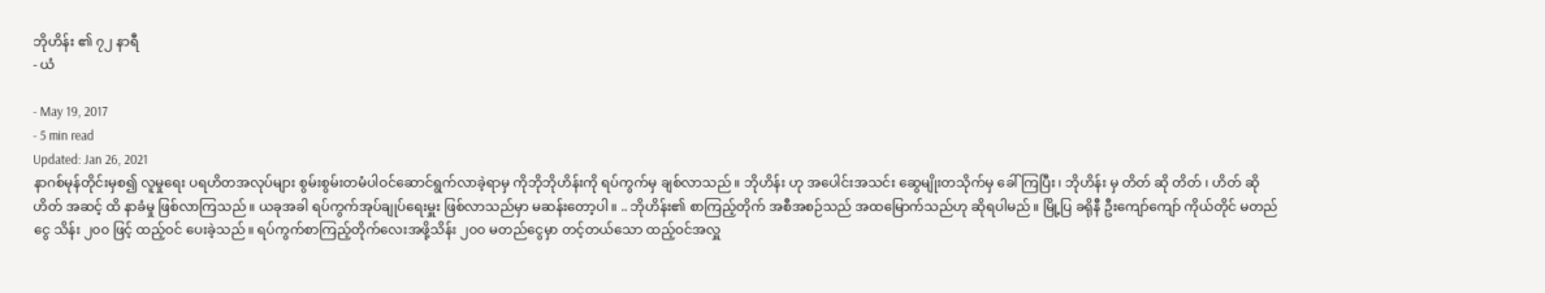ဘိုဟိန်း ၏ ၇၂ နာရီ
- ယံ

- May 19, 2017
- 5 min read
Updated: Jan 26, 2021
နာဂစ်မုန်တိုင်းမှစ၍ လူမှုရေး ပရဟိတအလုပ်များ စွမ်းစွမ်းတမံပါဝင်ဆောင်ရွက်လာခဲ့ရာမှ ကိုဘိုဘိုဟိန်းကို ရပ်ကွက်မှ ချစ်လာသည်။ ဘိုဟိန်း ဟု အပေါင်းအသင်း ဆွေမျိုးတသိုက်မှ ခေါ်ကြပြီး၊ ဘိုဟိန်း မှ တိတ် ဆို တိတ် ၊ ဟိတ် ဆို ဟိတ် အဆင့် ထိ နာခံမှု ဖြစ်လာကြသည်။ ယခုအခါ ရပ်ကွက်အုပ်ချုပ်ရေးမှူး ဖြစ်လာသည်မှာ မဆန်းတော့ပါ။ .. ဘိုဟိန်း၏ စာကြည့်တိုက် အစီအစဉ်သည် အထမြောက်သည်ဟု ဆိုရပါမည်။ မြို့ပြ ခရိုနီ ဦးကျော်ကျော် ကိုယ်တိုင် မတည်ငွေ သိန်း ၂၀၀ ဖြင့် ထည့်ဝင် ပေးခဲ့သည်။ ရပ်ကွက်စာကြည့်တိုက်လေးအဖို့သိန်း ၂၀၀ မတည်ငွေမှာ တင့်တယ်သော ထည့်ဝင်အလှူ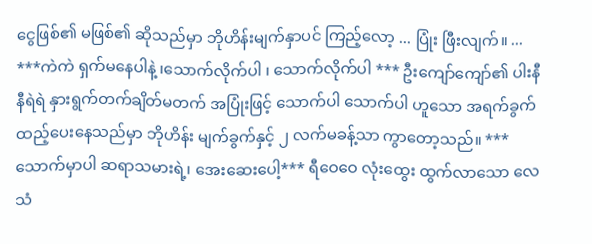ငွေဖြစ်၏ မဖြစ်၏ ဆိုသည်မှာ ဘိုဟိန်းမျက်နှာပင် ကြည့်လော့ ... ပြုံး ဖြီးလျက်။ ... ***ကဲကဲ ရှက်မနေပါနဲ့ ၊သောက်လိုက်ပါ ၊ သောက်လိုက်ပါ *** ဦးကျော်ကျော်၏ ပါးနီနီရဲရဲ နှားရွက်တက်ချိတ်မတက် အပြုံးဖြင့် သောက်ပါ သောက်ပါ ဟူသော အရက်ခွက် ထည့်ပေးနေသည်မှာ ဘိုဟိန်း မျက်ခွက်နှင့် ၂ လက်မခန့်သာ ကွာတော့သည်။ ***သောက်မှာပါ ဆရာသမားရဲ့၊ အေးဆေးပေါ့*** ရီဝေဝေ လုံးထွေး ထွက်လာသော လေသံ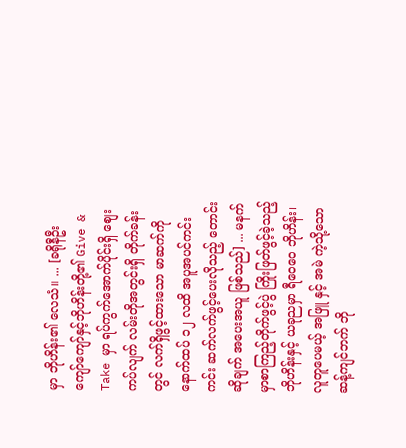မှာ ဘိုဟိန်း၏ လေသံ။ ... [ခရိုနီဦးကျော်ကျော်နှင့်ဘိုဟိန်းတို့၏ Give & Take မှာ ရပ်ကွက်အောက်ပိုင်းရှိ စျေးကပ်လျက် လမ်းတိုအတွင်းရှိ တိုက်ခန်းတွင် လက်ရှိဖွင့်ထားသော မာဆက်ကို နောက်ထပ် ၁၂ လထိ အပူအပင်ကင်းကင်း ဆက်လက်ဖွင့်ပေးလိုသည့် တောင်းဆိုချက် အပေးအယူ ဖြစ်သည်] ... မနက်မှာစာကြည့်တိုက်ဖွင့်ပွဲ ကြိုးဖြတ်ဖွင့်ခဲ့သည့် ဘိုဟိန်းနှင့် ယခုညမှာ ရီဝေဝေ ဘိုဟိန်း၊ လူတူပေမယ့် အဖြူ နှင့် အမဲ ကဲ့သို့သော ဆန့်ကျင်ဘက် ဘို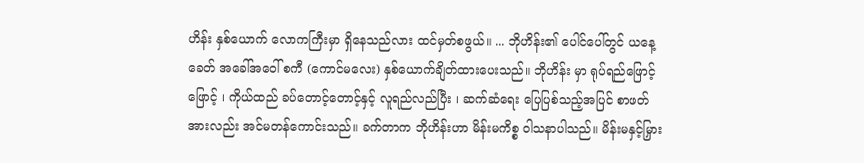ဟိန်း နှစ်ယောက် လောကကြီးမှာ ရှိနေသည်လား ထင်မှတ်စဖွယ်။ ... ဘိုဟိန်း၏ ပေါင်ပေါ်တွင် ယနေ့ခေတ် အခေါ်အဝေါ် စကီ (ကောင်မလေး) နှစ်ယောက်ချိတ်ထားပေးသည်။ ဘိုဟိန်း မှာ ရုပ်ရည်ဖြောင့်ဖြောင့် ၊ ကိုယ်ထည် ခပ်တောင့်တောင့်နှင့် လူရည်လည်ပြီး ၊ ဆက်ဆံရေး ပြေပြစ်သည့်အပြင် စာဖတ်အားလည်း အင်မတန်ကောင်းသည်။ ခက်တာက ဘိုဟိန်းဟာ မိန်းမကိစ္စ ဝါသနာပါသည်။ မိန်းမနှင့်မြှား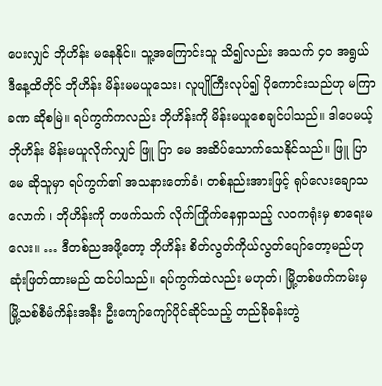ပေးလျှင် ဘိုဟိန်း မနေနိုင်။ သူ့အကြောင်းသူ သိ၍လည်း အသက် ၄၀ အရွယ် ဒီနေ့ထိတိုင် ဘိုဟိန်း မိန်းမမယူသေး၊ လူပျိုကြီးလုပ်၍ ပိုကောင်းသည်ဟု မကြာခဏ ဆိုစမြဲ။ ရပ်ကွက်ကလည်း ဘိုဟိန်းကို မိန်းမယူစေချင်ပါသည်။ ဒါပေမယ့် ဘိုဟိန်း မိန်းမယူလိုက်လျှင် ဖြူ ပြာ မေ အဆိပ်သောက်သေနိုင်သည်။ ဖြူ ပြာ မေ ဆိုသူမှာ ရပ်ကွက်၏ အသနားတော်ခံ၊ တစ်နည်းအားဖြင့် ရုပ်လေးချောသလောက် ၊ ဘိုဟိန်းကို တဖက်သက် လိုက်ကြိုက်နေရှာသည့် လဝကရုံးမှ စာရေးမလေး။ … ဒီတစ်ညအဖို့တော့ ဘိုဟိန်း စိတ်လွတ်ကိုယ်လွတ်ပျော်တော့မည်ဟု ဆုံးဖြတ်ထားမည် ထင်ပါသည်။ ရပ်ကွက်ထဲလည်း မဟုတ်၊ မြို့တစ်ဖက်ကမ်းမှ မြို့သစ်စီမံကိန်းအနီး ဦးကျော်ကျော်ပိုင်ဆိုင်သည့် တည်ခိုခန်းတွဲ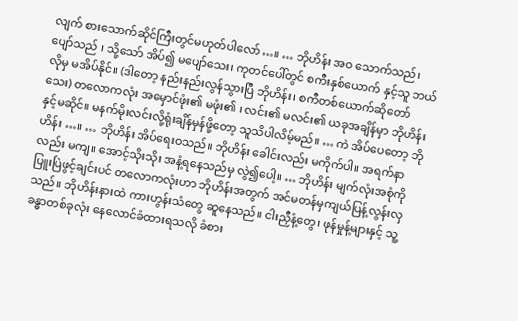လျက် စားသောက်ဆိုင်ကြီးတွင်မဟုတ်ပါလော်…။ … ဘိုဟိန်း အဝ သောက်သည်၊ ပျော်သည် ၊ သို့သော် အိပ်၍ မပျော်သေး၊ ကုတင်ပေါ်တွင် စကီးနှစ်ယောက် နှင့်သူ ဘယ်လိုမှ မအိပ်နိုင်။ (ဒါတော့ နည်းနည်းလွန်သွားပြီ ဘိုဟိန်း၊ စကီတစ်ယောက်ဆိုတော်သေး) တလောကလုံး အမှောင်ဖုံး၏ မဖုံး၏ ၊ လင်း၏ မလင်း၏ ယခုအချိန်မှာ ဘိုဟိန်းနှင့်မဆိုင်။ မနက်မိုးလင်းလို့ရုံးချိန်မှန်ဖို့တော့ သူသိပါလိမ့်မည်။ … ကဲ အိပ်ပေတော့ ဘိုဟိန်း …။ … ဘိုဟိန်း အိပ်ရေးဝသည်။ ဘိုဟိန်း ခေါင်းလည်း မကိုက်ပါ။ အရက်နာလည်း မကျ။ အောင့်သိုးသိုး အနံ့ရနေသည်မှ လွဲ၍ပေါ့။ … ဘိုဟိန်း မျက်လုံးအစုံကို ပြူးပြဲဖွင့်ချင်းပင် တလောကလုံးဟာ ဘိုဟိန်းအတွက် အင်မတန်မှကျယ်ပြန့်လွန်းလှသည်။ ဘိုဟိန်းနားထဲ ကားဟွန်းသံတွေ ဆူနေသည်။ ငါးညှီနံ့တွေ၊ ဖုန်မှုန့်များနှင့် သူ့ခန္ဓာတစ်ခုလုံး နေလောင်ခံထားရသလို ခံစား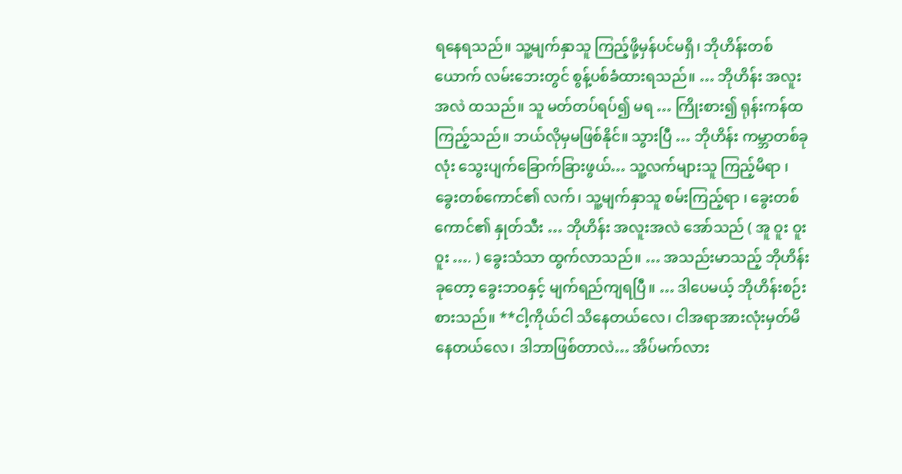ရနေရသည်။ သူ့မျက်နှာသူ ကြည့်ဖို့မှန်ပင်မရှိ၊ ဘိုဟိန်းတစ်ယောက် လမ်းဘေးတွင် စွန့်ပစ်ခံထားရသည်။ … ဘိုဟိန်း အလူးအလဲ ထသည်။ သူ မတ်တပ်ရပ်၍ မရ … ကြိုးစား၍ ရုန်းကန်ထကြည့်သည်။ ဘယ်လိုမှမဖြစ်နိုင်။ သွားပြီ … ဘိုဟိန်း ကမ္ဘာတစ်ခုလုံး သွေးပျက်ခြောက်ခြားဖွယ်… သူ့လက်များသူ ကြည့်မိရာ ၊ ခွေးတစ်ကောင်၏ လက်၊ သူ့မျက်နှာသူ စမ်းကြည့်ရာ ၊ ခွေးတစ်ကောင်၏ နှုတ်သီး … ဘိုဟိန်း အလူးအလဲ အော်သည် ( အူ ဝူး ဝူး ဝူး …. ) ခွေးသံသာ ထွက်လာသည်။ … အသည်းမာသည့် ဘိုဟိန်း ခုတော့ ခွေးဘဝနှင့် မျက်ရည်ကျရပြီ။ … ဒါပေမယ့် ဘိုဟိန်းစဉ်းစားသည်။ **ငါ့ကိုယ်ငါ သိနေတယ်လေ၊ ငါအရာအားလုံးမှတ်မိနေတယ်လေ၊ ဒါဘာဖြစ်တာလဲ… အိပ်မက်လား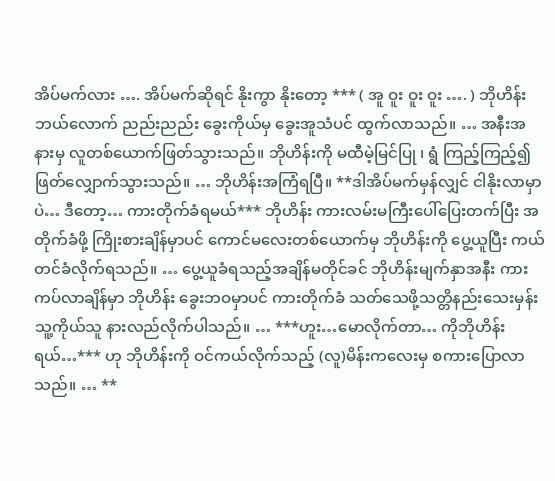အိပ်မက်လား …. အိပ်မက်ဆိုရင် နိုးကွာ နိုးတော့ *** ( အူ ဝူး ဝူး ဝူး …. ) ဘိုဟိန်း ဘယ်လောက် ညည်းညည်း ခွေးကိုယ်မှ ခွေးအူသံပင် ထွက်လာသည်။ … အနီးအနားမှ လူတစ်ယောက်ဖြတ်သွားသည်။ ဘိုဟိန်းကို မထီမဲ့မြင်ပြု ၊ ရွံ ကြည့်ကြည့်၍ ဖြတ်လျှောက်သွားသည်။ … ဘိုဟိန်းအကြံရပြီ။ **ဒါအိပ်မက်မှန်လျှင် ငါနိုးလာမှာပဲ… ဒီတော့… ကားတိုက်ခံရမယ်*** ဘိုဟိန်း ကားလမ်းမကြီးပေါ်ပြေးတက်ပြီး အတိုက်ခံဖို့ ကြိုးစားချိန်မှာပင် ကောင်မလေးတစ်ယောက်မှ ဘိုဟိန်းကို ပွေ့ယူပြီး ကယ်တင်ခံလိုက်ရသည်။ … ပွေ့ယူခံရသည့်အချိန်မတိုင်ခင် ဘိုဟိန်းမျက်နှာအနီး ကားကပ်လာချိန်မှာ ဘိုဟိန်း ခွေးဘဝမှာပင် ကားတိုက်ခံ သတ်သေဖို့သတ္တိနည်းသေးမှန်း သူ့ကိုယ်သူ နားလည်လိုက်ပါသည်။ … ***ဟူး…မောလိုက်တာ… ကိုဘိုဟိန်းရယ်…*** ဟု ဘိုဟိန်းကို ဝင်ကယ်လိုက်သည့် (လူ)မိန်းကလေးမှ စကားပြောလာသည်။ … **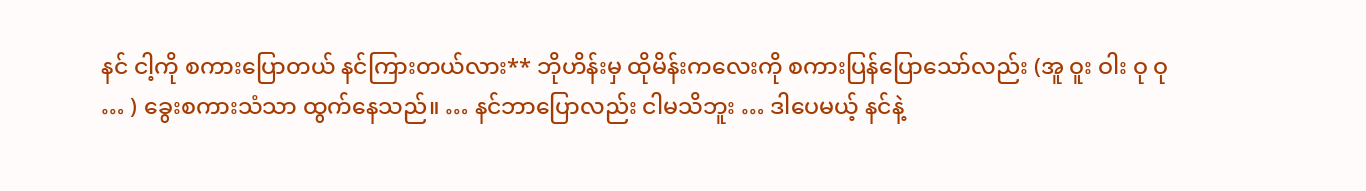နင် ငါ့ကို စကားပြောတယ် နင်ကြားတယ်လား** ဘိုဟိန်းမှ ထိုမိန်းကလေးကို စကားပြန်ပြောသော်လည်း (အူ ဝူး ဝါး ဝု ဝု … ) ခွေးစကားသံသာ ထွက်နေသည်။ … နင်ဘာပြောလည်း ငါမသိဘူး … ဒါပေမယ့် နင်နဲ့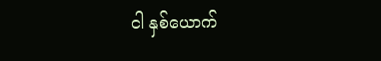ငါ နှစ်ယောက်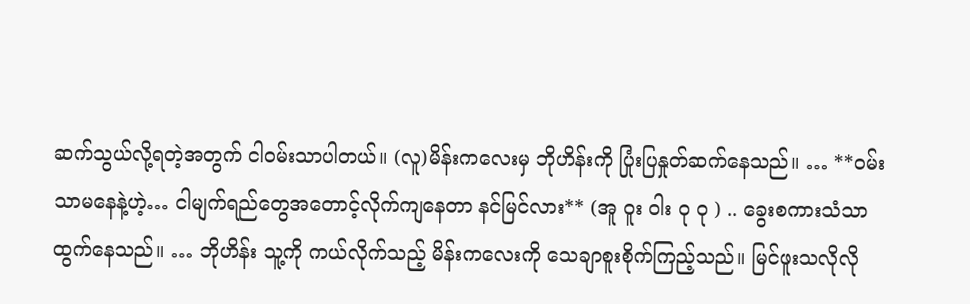ဆက်သွယ်လို့ရတဲ့အတွက် ငါဝမ်းသာပါတယ်။ (လူ)မိန်းကလေးမှ ဘိုဟိန်းကို ပြုံးပြနှုတ်ဆက်နေသည်။ … **ဝမ်းသာမနေနဲ့ဟဲ့… ငါမျက်ရည်တွေအတောင့်လိုက်ကျနေတာ နင်မြင်လား** (အူ ဝူး ဝါး ဝု ဝု ) .. ခွေးစကားသံသာ ထွက်နေသည်။ … ဘိုဟိန်း သူ့ကို ကယ်လိုက်သည့် မိန်းကလေးကို သေချာစူးစိုက်ကြည့်သည်။ မြင်ဖူးသလိုလို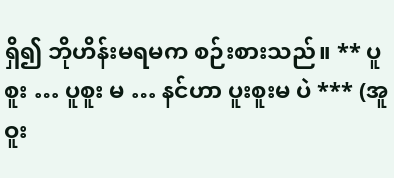ရှိ၍ ဘိုဟိန်းမရမက စဉ်းစားသည်။ ** ပူစူး … ပူစူး မ … နင်ဟာ ပူးစူးမ ပဲ *** (အူဝူး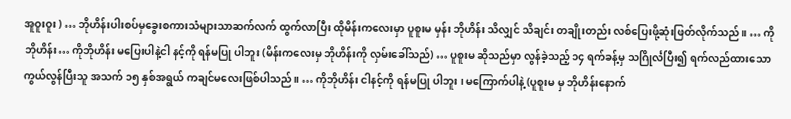အူဝူးဝူး ) … ဘိုဟိန်းပါးစပ်မှခွေးစကားသံများသာဆက်လက် ထွက်လာပြီး ထိုမိန်းကလေးမှာ ပူစူးမ မှန်း ဘိုဟိန်း သိလျှင် သိချင်း တချိုးတည်း လစ်ပြေးဖို့ဆုံးဖြတ်လိုက်သည်။ … ကိုဘိုဟိန်း… ကိုဘိုဟိန်း မပြေးပါနဲ့ငါ နင့်ကို ရန်မပြု ပါဘူး (မိန်းကလေးမှ ဘိုဟိန်းကို လှမ်းခေါ်သည်) … ပူစူးမ ဆိုသည်မှာ လွန်ခဲ့သည့် ၁၄ ရက်ခန့်မှ သဂြိုင်္လပြီး၍ ရက်လည်ထားသော ကွယ်လွန်ပြီးသူ အသက် ၁၅ နှစ်အရွယ် ကချင်မလေးဖြစ်ပါသည်။ … ကိုဘိုဟိန်း ငါနင့်ကို ရန်မပြု ပါဘူး ၊ မကြောက်ပါနဲ့ (ပူစူးမ မှ ဘိုဟိန်းနောက်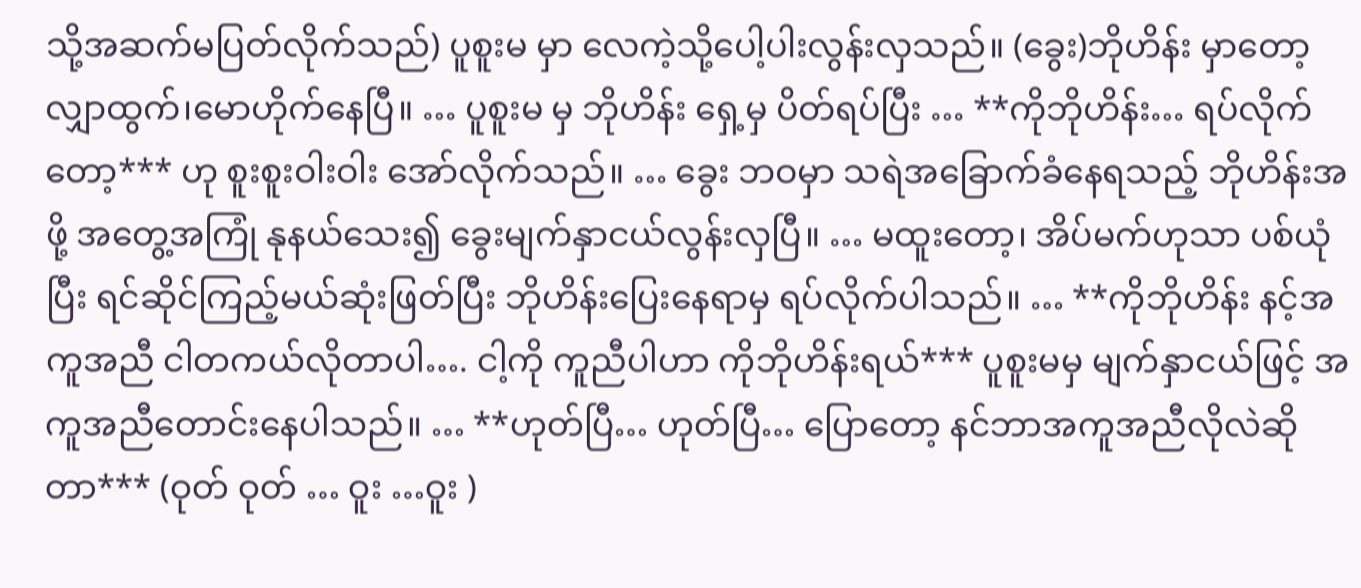သို့အဆက်မပြတ်လိုက်သည်) ပူစူးမ မှာ လေကဲ့သို့ပေါ့ပါးလွန်းလှသည်။ (ခွေး)ဘိုဟိန်း မှာတော့ လျှာထွက်၊မောဟိုက်နေပြီ။ … ပူစူးမ မှ ဘိုဟိန်း ရှေ့မှ ပိတ်ရပ်ပြီး … **ကိုဘိုဟိန်း… ရပ်လိုက်တော့*** ဟု စူးစူးဝါးဝါး အော်လိုက်သည်။ … ခွေး ဘဝမှာ သရဲအခြောက်ခံနေရသည့် ဘိုဟိန်းအဖို့ အတွေ့အကြုံ နုနယ်သေး၍ ခွေးမျက်နှာငယ်လွန်းလှပြီ။ … မထူးတော့၊ အိပ်မက်ဟုသာ ပစ်ယုံပြီး ရင်ဆိုင်ကြည့်မယ်ဆုံးဖြတ်ပြီး ဘိုဟိန်းပြေးနေရာမှ ရပ်လိုက်ပါသည်။ … **ကိုဘိုဟိန်း နင့်အကူအညီ ငါတကယ်လိုတာပါ…. ငါ့ကို ကူညီပါဟာ ကိုဘိုဟိန်းရယ်*** ပူစူးမမှ မျက်နှာငယ်ဖြင့် အကူအညီတောင်းနေပါသည်။ … **ဟုတ်ပြီ… ဟုတ်ပြီ… ပြောတော့ နင်ဘာအကူအညီလိုလဲဆိုတာ*** (ဝုတ် ဝုတ် … ဝူး …ဝူး )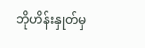ဘိုဟိန်းနှုတ်မှ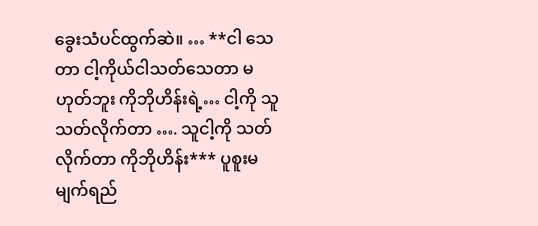ခွေးသံပင်ထွက်ဆဲ။ … **ငါ သေတာ ငါ့ကိုယ်ငါသတ်သေတာ မဟုတ်ဘူး ကိုဘိုဟိန်းရဲ့… ငါ့ကို သူ သတ်လိုက်တာ …. သူငါ့ကို သတ်လိုက်တာ ကိုဘိုဟိန်း*** ပူစူးမ မျက်ရည်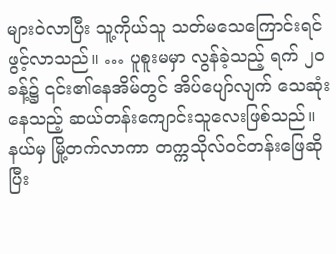များဝဲလာပြီး သူ့ကိုယ်သူ သတ်မသေကြောင်းရင်ဖွင့်လာသည်။ … ပူစူးမမှာ လွန်ခဲ့သည့် ရက် ၂၀ ခန့်၌ ၎င်း၏နေအိမ်တွင် အိပ်ပျော်လျက် သေဆုံးနေသည့် ဆယ်တန်းကျောင်းသူလေးဖြစ်သည်။ နယ်မှ မြို့တက်လာကာ တက္ကသိုလ်ဝင်တန်းဖြေဆိုပြီး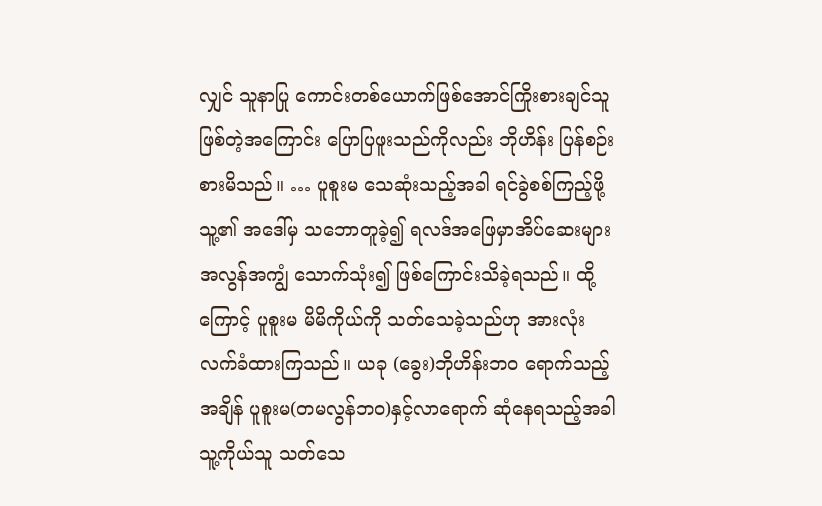လျှင် သူနာပြု ကောင်းတစ်ယောက်ဖြစ်အောင်ကြိုးစားချင်သူဖြစ်တဲ့အကြောင်း ပြောပြဖူးသည်ကိုလည်း ဘိုဟိန်း ပြန်စဉ်းစားမိသည်။ … ပူစူးမ သေဆုံးသည့်အခါ ရင်ခွဲစစ်ကြည့်ဖို့သူ့၏ အဒေါ်မှ သဘောတူခဲ့၍ ရလဒ်အဖြေမှာအိပ်ဆေးများ အလွန်အကျွံ သောက်သုံး၍ ဖြစ်ကြောင်းသိခဲ့ရသည်။ ထို့ကြောင့် ပူစူးမ မိမိကိုယ်ကို သတ်သေခဲ့သည်ဟု အားလုံးလက်ခံထားကြသည်။ ယခု (ခွေး)ဘိုဟိန်းဘဝ ရောက်သည့်အချိန် ပူစူးမ(တမလွန်ဘဝ)နှင့်လာရောက် ဆုံနေရသည့်အခါ သူ့ကိုယ်သူ သတ်သေ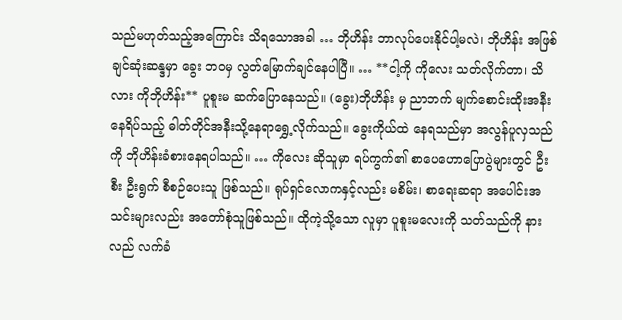သည်မဟုတ်သည့်အကြောင်း သိရသောအခါ … ဘိုဟိန်း ဘာလုပ်ပေးနိုင်ပါ့မလဲ၊ ဘိုဟိန်း အဖြစ်ချင်ဆုံးဆန္ဒမှာ ခွေး ဘဝမှ လွတ်မြောက်ချင်နေပါပြီ။ … **ငါ့ကို ကိုလေး သတ်လိုက်တာ၊ သိလား ကိုဘိုဟိန်း** ပူစူးမ ဆက်ပြောနေသည်။ (ခွေး)ဘိုဟိန်း မှ ညာဘက် မျက်စောင်းထိုးအနီး နေရိပ်သည့် ဓါတ်တိုင်အနီးသို့နေရာရွှေ့လိုက်သည်။ ခွေးကိုယ်ထဲ နေရသည်မှာ အလွန်ပူလှသည်ကို ဘိုဟိန်းခံစားနေရပါသည်။ … ကိုလေး ဆိုသူမှာ ရပ်ကွက်၏ စာပေဟောပြောပွဲများတွင် ဦးစီး ဦးရွက် စီစဉ်ပေးသူ ဖြစ်သည်။ ရုပ်ရှင်လောကနှင့်လည်း မစိမ်း၊ စာရေးဆရာ အပေါင်းအသင်းများလည်း အတော်စုံသူဖြစ်သည်။ ထိုကဲ့သို့သော လူမှာ ပူစူးမလေးကို သတ်သည်ကို နားလည် လက်ခံ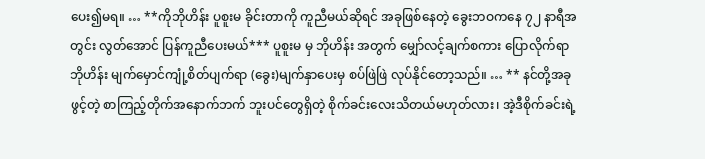ပေး၍မရ။ … **ကိုဘိုဟိန်း ပူစူးမ ခိုင်းတာကို ကူညီမယ်ဆိုရင် အခုဖြစ်နေတဲ့ ခွေးဘဝကနေ ၇၂ နာရီအတွင်း လွတ်အောင် ပြန်ကူညီပေးမယ်*** ပူစူးမ မှ ဘိုဟိန်း အတွက် မျှော်လင့်ချက်စကား ပြောလိုက်ရာ ဘိုဟိန်း မျက်မှောင်ကျုံ့စိတ်ပျက်ရာ (ခွေး)မျက်နှာပေးမှ စပ်ဖြဲဖြဲ လုပ်နိုင်တော့သည်။ … ** နင်တို့အခု ဖွင့်တဲ့ စာကြည့်တိုက်အနောက်ဘက် ဘူးပင်တွေရှိတဲ့ စိုက်ခင်းလေးသိတယ်မဟုတ်လား၊ အဲ့ဒီစိုက်ခင်းရဲ့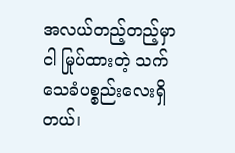အလယ်တည့်တည့်မှာ ငါ မြုပ်ထားတဲ့ သက်သေခံပစ္စည်းလေးရှိတယ်၊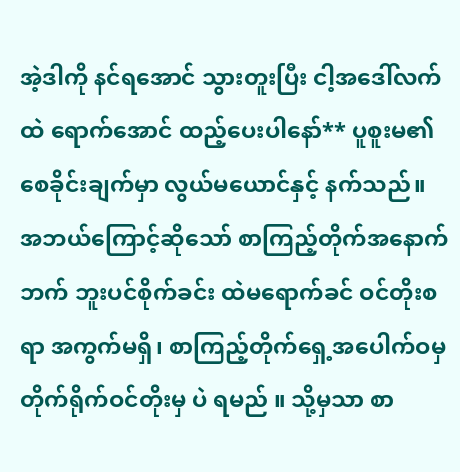အဲ့ဒါကို နင်ရအောင် သွားတူးပြီး ငါ့အဒေါ်လက်ထဲ ရောက်အောင် ထည့်ပေးပါနော်** ပူစူးမ၏ စေခိုင်းချက်မှာ လွယ်မယောင်နှင့် နက်သည်။ အဘယ်ကြောင့်ဆိုသော် စာကြည့်တိုက်အနောက်ဘက် ဘူးပင်စိုက်ခင်း ထဲမရောက်ခင် ဝင်တိုးစရာ အကွက်မရှိ၊ စာကြည့်တိုက်ရှေ့အပေါက်ဝမှ တိုက်ရိုက်ဝင်တိုးမှ ပဲ ရမည် ။ သို့မှသာ စာ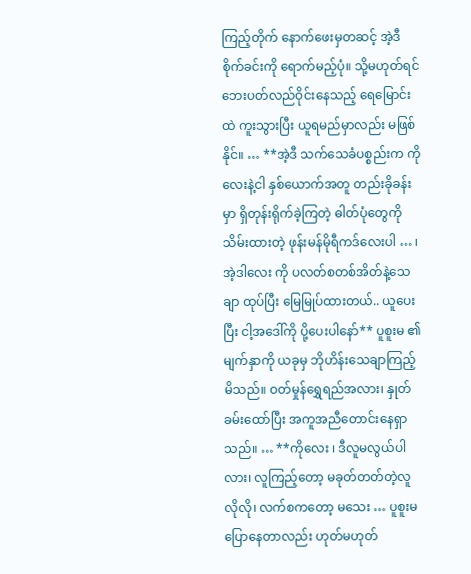ကြည့်တိုက် နောက်ဖေးမှတဆင့် အဲ့ဒီစိုက်ခင်းကို ရောက်မည့်ပုံ။ သို့မဟုတ်ရင် ဘေးပတ်လည်ဝိုင်းနေသည့် ရေမြောင်းထဲ ကူးသွားပြီး ယူရမည်မှာလည်း မဖြစ်နိုင်။ … **အဲ့ဒီ သက်သေခံပစ္စည်းက ကိုလေးနဲ့ငါ နှစ်ယောက်အတူ တည်းခိုခန်းမှာ ရှိတုန်းရိုက်ခဲ့ကြတဲ့ ဓါတ်ပုံတွေကို သိမ်းထားတဲ့ ဖုန်းမန်မိုရီကဒ်လေးပါ … ၊ အဲ့ဒါလေး ကို ပလတ်စတစ်အိတ်နဲ့သေချာ ထုပ်ပြီး မြေမြုပ်ထားတယ်.. ယူပေးပြီး ငါ့အဒေါ်ကို ပို့ပေးပါနော်** ပူစူးမ ၏ မျက်နှာကို ယခုမှ ဘိုဟိန်းသေချာကြည့်မိသည်။ ဝတ်မှုန်ရွှေရည်အလား၊ နှုတ်ခမ်းထော်ပြီး အကူအညီတောင်းနေရှာသည်။ … **ကိုလေး ၊ ဒီလူမလွယ်ပါလား၊ လူကြည့်တော့ မခုတ်တတ်တဲ့လူလိုလို၊ လက်စကတော့ မသေး … ပူစူးမ ပြောနေတာလည်း ဟုတ်မဟုတ်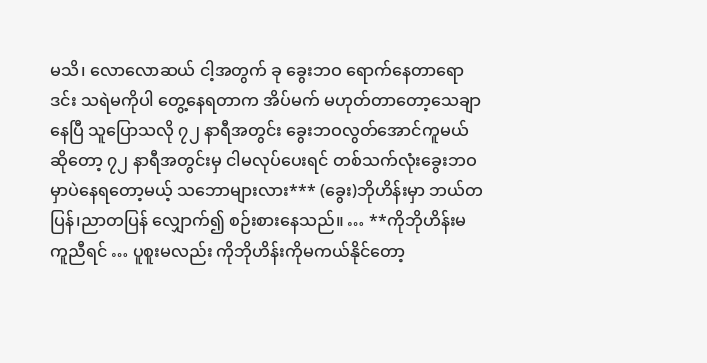မသိ၊ လောလောဆယ် ငါ့အတွက် ခု ခွေးဘဝ ရောက်နေတာရော ဒင်း သရဲမကိုပါ တွေ့နေရတာက အိပ်မက် မဟုတ်တာတော့သေချာနေပြီ သူပြောသလို ၇၂ နာရီအတွင်း ခွေးဘဝလွတ်အောင်ကူမယ်ဆိုတော့ ၇၂ နာရီအတွင်းမှ ငါမလုပ်ပေးရင် တစ်သက်လုံးခွေးဘဝမှာပဲနေရတော့မယ့် သဘောများလား*** (ခွေး)ဘိုဟိန်းမှာ ဘယ်တပြန်၊ညာတပြန် လျှောက်၍ စဉ်းစားနေသည်။ … **ကိုဘိုဟိန်းမကူညီရင် … ပူစူးမလည်း ကိုဘိုဟိန်းကိုမကယ်နိုင်တော့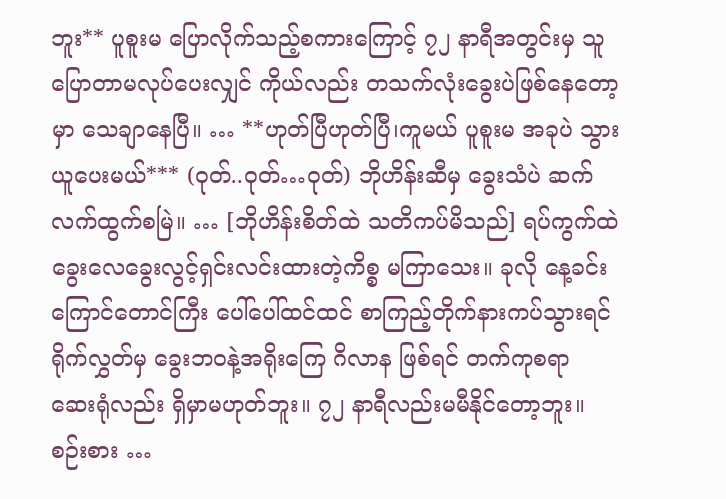ဘူး** ပူစူးမ ပြောလိုက်သည့်စကားကြောင့် ၇၂ နာရီအတွင်းမှ သူပြောတာမလုပ်ပေးလျှင် ကိုယ်လည်း တသက်လုံးခွေးပဲဖြစ်နေတော့မှာ သေချာနေပြီ။ … **ဟုတ်ပြီဟုတ်ပြီ၊ကူမယ် ပူစူးမ အခုပဲ သွားယူပေးမယ်*** (ဝုတ်..ဝုတ်…ဝုတ်) ဘိုဟိန်းဆီမှ ခွေးသံပဲ ဆက်လက်ထွက်စမြဲ။ … [ဘိုဟိန်းစိတ်ထဲ သတိကပ်မိသည်] ရပ်ကွက်ထဲ ခွေးလေခွေးလွင့်ရှင်းလင်းထားတဲ့ကိစ္စ မကြာသေး။ ခုလို နေ့ခင်းကြောင်တောင်ကြီး ပေါ်ပေါ်ထင်ထင် စာကြည့်တိုက်နားကပ်သွားရင် ရိုက်လွှတ်မှ ခွေးဘဝနဲ့အရိုးကြေ ဂိလာန ဖြစ်ရင် တက်ကုစရာ ဆေးရုံလည်း ရှိမှာမဟုတ်ဘူး။ ၇၂ နာရီလည်းမမီနိုင်တော့ဘူး။ စဉ်းစား …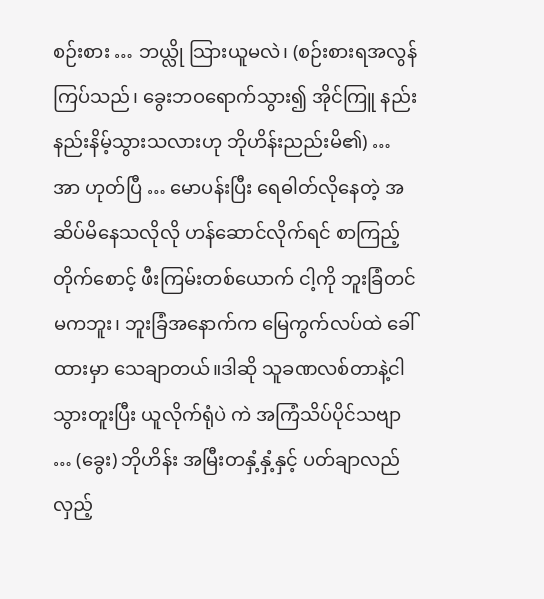စဉ်းစား … ဘယ္လို သြားယူမလဲ၊ (စဉ်းစားရအလွန်ကြပ်သည်၊ ခွေးဘဝရောက်သွား၍ အိုင်ကြူ နည်းနည်းနိမ့်သွားသလားဟု ဘိုဟိန်းညည်းမိ၏) … အာ ဟုတ်ပြီ … မောပန်းပြီး ရေဓါတ်လိုနေတဲ့ အဆိပ်မိနေသလိုလို ဟန်ဆောင်လိုက်ရင် စာကြည့်တိုက်စောင့် ဖီးကြမ်းတစ်ယောက် ငါ့ကို ဘူးခြံတင်မကဘူး၊ ဘူးခြံအနောက်က မြေကွက်လပ်ထဲ ခေါ်ထားမှာ သေချာတယ်။ဒါဆို သူခဏလစ်တာနဲ့ငါသွားတူးပြီး ယူလိုက်ရုံပဲ ကဲ အကြံသိပ်ပိုင်သဗျာ … (ခွေး) ဘိုဟိန်း အမြီးတနှံ့နှံ့နှင့် ပတ်ချာလည်လှည့်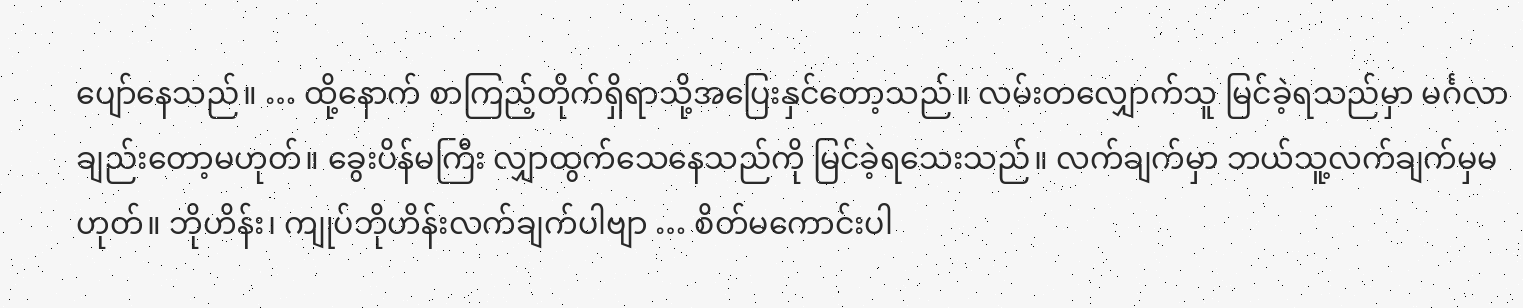ပျော်နေသည်။ … ထို့နောက် စာကြည့်တိုက်ရှိရာသို့အပြေးနှင်တော့သည်။ လမ်းတလျှောက်သူ မြင်ခဲ့ရသည်မှာ မင်္ဂလာချည်းတော့မဟုတ်။ ခွေးပိန်မကြီး လျှာထွက်သေနေသည်ကို မြင်ခဲ့ရသေးသည်။ လက်ချက်မှာ ဘယ်သူ့လက်ချက်မှမဟုတ်။ ဘိုဟိန်း၊ ကျုပ်ဘိုဟိန်းလက်ချက်ပါဗျာ … စိတ်မကောင်းပါ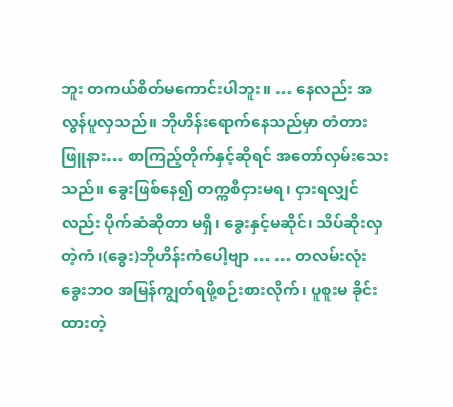ဘူး တကယ်စိတ်မကောင်းပါဘူး။ … နေလည်း အလွန်ပူလှသည်။ ဘိုဟိန်းရောက်နေသည်မှာ တံတားဖြူနား… စာကြည့်တိုက်နှင့်ဆိုရင် အတော်လှမ်းသေးသည်။ ခွေးဖြစ်နေ၍ တက္ကစီငှားမရ၊ ငှားရလျှင်လည်း ပိုက်ဆံဆိုတာ မရှိ၊ ခွေးနှင့်မဆိုင်၊ သိပ်ဆိုးလှတဲ့ကံ ၊(ခွေး)ဘိုဟိန်းကံပေါ့ဗျာ … … တလမ်းလုံး ခွေးဘဝ အမြန်ကျွတ်ရဖို့စဉ်းစားလိုက်၊ ပူစူးမ ခိုင်းထားတဲ့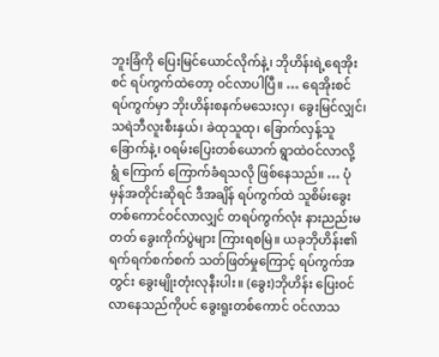ဘူးခြံကို ပြေးမြင်ယောင်လိုက်နဲ့၊ ဘိုဟိန်းရဲ့ရေအိုးစင် ရပ်ကွက်ထဲတော့ ဝင်လာပါပြီ။ … ရေအိုးစင်ရပ်ကွက်မှာ ဘိုးဟိန်းစနက်မသေးလှ၊ ခွေးမြင်လျှင်၊ သရဲဘီလူးစီးနှယ်၊ ခဲထုသူထု၊ ခြောက်လှန့်သူ ခြောက်နဲ့၊ ၀ရမ်းပြေးတစ်ယောက် ရွာထဲဝင်လာလို့ ရွံ ကြောက် ကြောက်ခံရသလို ဖြစ်နေသည်။ … ပုံမှန်အတိုင်းဆိုရင် ဒီအချိန် ရပ်ကွက်ထဲ သူစိမ်းခွေးတစ်ကောင်ဝင်လာလျှင် တရပ်ကွက်လုံး နားညည်းမတတ် ခွေးကိုက်ပွဲများ ကြားရစမြဲ။ ယခုဘိုဟိန်း၏ ရက်ရက်စက်စက် သတ်ဖြတ်မှုကြောင့် ရပ်ကွက်အတွင်း ခွေးမျိုးတုံးလုနီးပါး။ (ခွေး)ဘိုဟိန်း ပြေးဝင်လာနေသည်ကိုပင် ခွေးရူးတစ်ကောင် ဝင်လာသ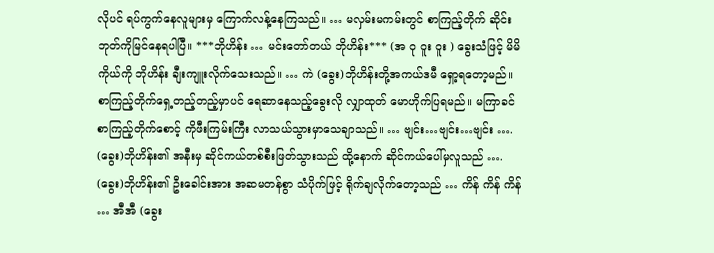လိုပင် ရပ်ကွက်နေလူများမှ ကြောက်လန့်နေကြသည်။ … မလှမ်းမကမ်းတွင် စာကြည့်တိုက် ဆိုင်းဘုတ်ကိုမြင်နေရပါပြီ။ ***ဘိုဟိန်း … မင်းတော်တယ် ဘိုဟိန်း*** (အ ဝု ဝူး ဝူး ) ခွေးသံဖြင့် မိမိကိုယ်ကို ဘိုဟိန်း ချီးကျူးလိုက်သေးသည်။ … ကဲ (ခွေး)ဘိုဟိန်းတို့အကယ်ဒမီ ရှော့ရတော့မည်။ စာကြည့်တိုက်ရှေ့တည့်တည့်မှာပင် ရေဆာနေသည့်ခွေးလို လျှာထုတ် မောဟိုက်ပြရမည်။ မကြာခင် စာကြည့်တိုက်စောင့် ကိုဖီးကြမ်းကြီး လာသယ်သွားမှာသေချာသည်။ … ဗျင်း…ဗျင်း…ဗျင်း …. (ခွေး)ဘိုဟိန်း၏ အနီးမှ ဆိုင်ကယ်တစ်စီးဖြတ်သွားသည် ထို့နောက် ဆိုင်ကယ်ပေါ်မှလူသည် …. (ခွေး)ဘိုဟိန်း၏ ဦးခေါင်းအား အဆမတန်စွာ သံပိုက်ဖြင့် ရိုက်ချလိုက်တော့သည် … ကိန် ကိန် ကိန် … အီအီ (ခွေး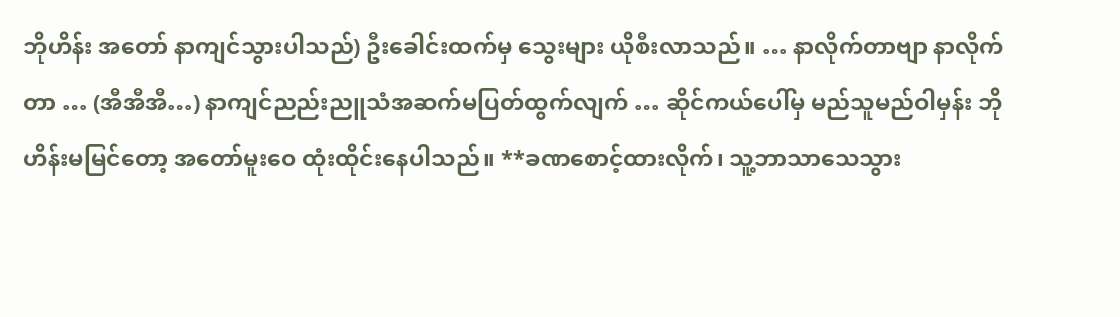ဘိုဟိန်း အတော် နာကျင်သွားပါသည်) ဦးခေါင်းထက်မှ သွေးများ ယိုစီးလာသည်။ … နာလိုက်တာဗျာ နာလိုက်တာ … (အီအီအီ…) နာကျင်ညည်းညူသံအဆက်မပြတ်ထွက်လျက် … ဆိုင်ကယ်ပေါ်မှ မည်သူမည်ဝါမှန်း ဘိုဟိန်းမမြင်တော့ အတော်မူးဝေ ထုံးထိုင်းနေပါသည်။ **ခဏစောင့်ထားလိုက်၊ သူ့ဘာသာသေသွား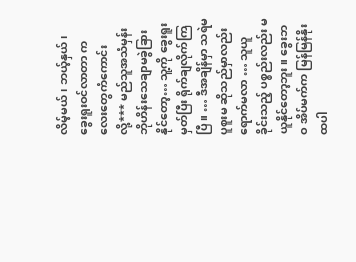လိမ့်မယ်၊ ဘယ့်နှယ်၊ ခွေးရူးဝင်လာတာ ကလေးတွေကံကောင်းလို့*** မည်သူအသံမှန်း ဘိုဟိန်းသေချာမခွဲခြားနိုင်တော့… သူ့ကို ခွေးရူးမှတ်ပြီး ရိုက်ချလိုက်ကြပြီ။ … ဒီအချိန်မှာ သရဲမပူစူးမ ဆိုသည်မှာလည်း ရောက်မလာ … သူယူခိုင်းသည့် ပစ္စည်းလည်း မယူနိုင်တော့ဘူး။ ခွေးဘဝ အိပ်မက်က မြန်မြန်နိုးထပါ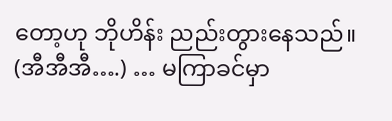တော့ဟု ဘိုဟိန်း ညည်းတွားနေသည်။ (အီအီအီ….) … မကြာခင်မှာ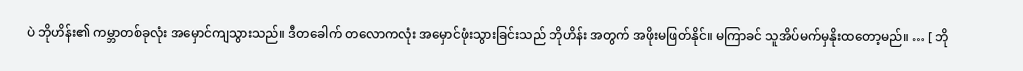ပဲ ဘိုဟိန်း၏ ကမ္ဘာတစ်ခုလုံး အမှောင်ကျသွားသည်။ ဒီတခေါက် တလောကလုံး အမှောင်ဖုံးသွားခြင်းသည် ဘိုဟိန်း အတွက် အဖိုးမဖြတ်နိုင်။ မကြာခင် သူအိပ်မက်မှနိုးထတော့မည်။ … [ ဘို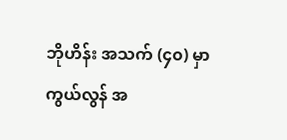ဘိုဟိန်း အသက် (၄၀) မှာ ကွယ်လွန် အ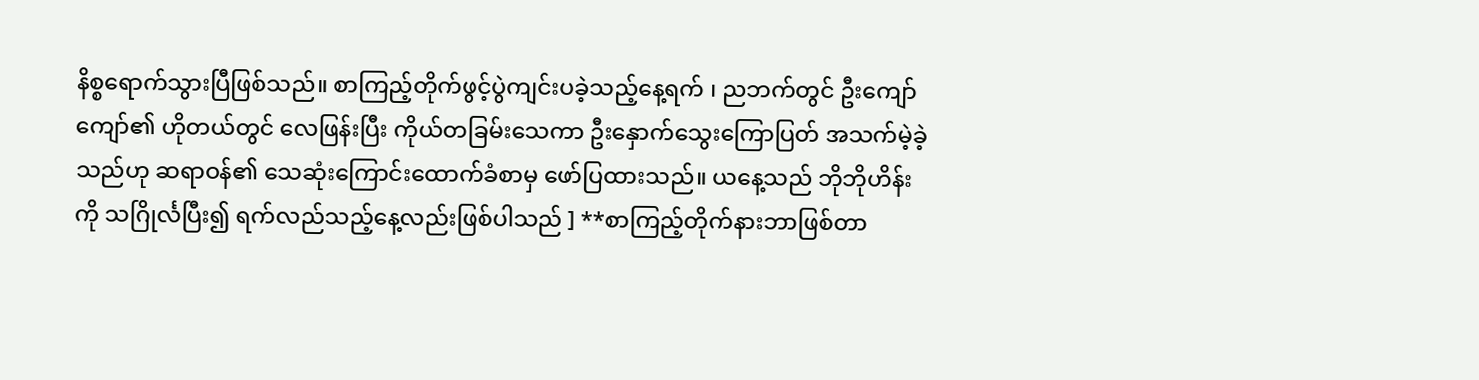နိစ္စရောက်သွားပြီဖြစ်သည်။ စာကြည့်တိုက်ဖွင့်ပွဲကျင်းပခဲ့သည့်နေ့ရက် ၊ ညဘက်တွင် ဦးကျော်ကျော်၏ ဟိုတယ်တွင် လေဖြန်းပြီး ကိုယ်တခြမ်းသေကာ ဦးနှောက်သွေးကြောပြတ် အသက်မဲ့ခဲ့သည်ဟု ဆရာဝန်၏ သေဆုံးကြောင်းထောက်ခံစာမှ ဖော်ပြထားသည်။ ယနေ့သည် ဘိုဘိုဟိန်းကို သဂြိုင်္လပြီး၍ ရက်လည်သည့်နေ့လည်းဖြစ်ပါသည် ] **စာကြည့်တိုက်နားဘာဖြစ်တာ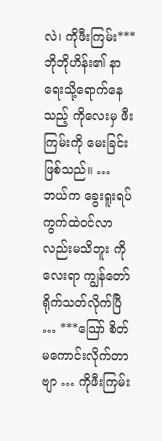လဲ၊ ကိုဖီးကြမ်း*** ဘိုဘိုဟိန်း၏ နာရေးသို့ရောက်နေသည့် ကိုလေးမှ ဖီးကြမ်းကို မေးခြင်းဖြစ်သည်။ … ဘယ်က ခွေးရူးရပ်ကွက်ထဲဝင်လာလည်းမသိဘူး ကိုလေးရာ ကျွန်တော် ရိုက်သတ်လိုက်ပြီ … ***သြော် စိတ်မကောင်းလိုက်တာဗျာ … ကိုဖီးကြမ်း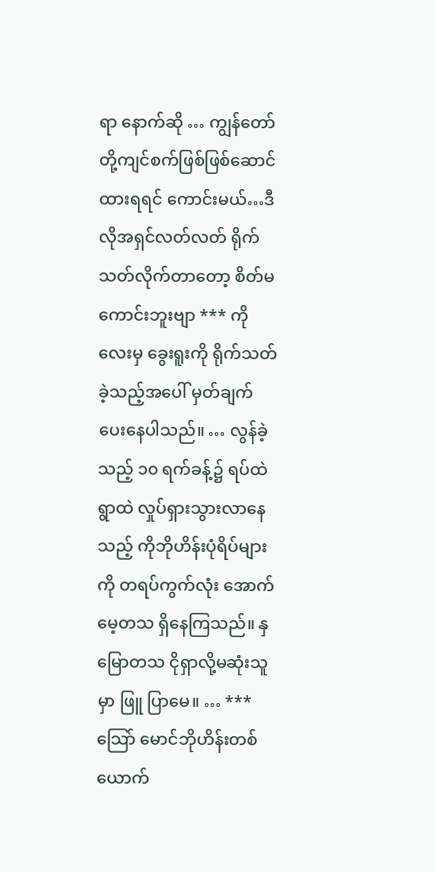ရာ နောက်ဆို … ကျွန်တော်တို့ကျင်စက်ဖြစ်ဖြစ်ဆောင်ထားရရင် ကောင်းမယ်…ဒီလိုအရှင်လတ်လတ် ရိုက်သတ်လိုက်တာတော့ စိတ်မကောင်းဘူးဗျာ *** ကိုလေးမှ ခွေးရူးကို ရိုက်သတ်ခဲ့သည့်အပေါ် မှတ်ချက်ပေးနေပါသည်။ … လွန်ခဲ့သည့် ၁၀ ရက်ခန့်၌ ရပ်ထဲရွာထဲ လှုပ်ရှားသွားလာနေသည့် ကိုဘိုဟိန်းပုံရိပ်များကို တရပ်ကွက်လုံး အောက်မေ့တသ ရှိနေကြသည်။ နှမြောတသ ငိုရှာလို့မဆုံးသူမှာ ဖြူ ပြာမေ။ … ***သြော် မောင်ဘိုဟိန်းတစ်ယောက်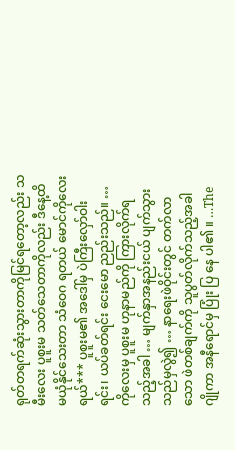ရုတ်တရက်ဆုံးသွားတာကိုမြင်ရတော့လည်း သမီးလေး ပူစူးမ သတ်သေတာကိုလည်း ဒီနေ့ထိ မယုံနိုင်သေးတာ သံဝေဂ ရတယ် မောင်ကိုလေးရယ်*** ပူစူးမ၏ အဒေါ်မှ ပဲကြီးလှော်ဝါးရင်း၊ ယပ်ခတ်ရင်း ငေးမော ညည်းသည်။ … ကိုလေးမှ ပူစူးမ ဟုနာမည်ကို ကြားလိုက်ရသည့်အခါ … မျက်နှာအနည်းငယ် ပျက်သွားသည်မှလွဲ၍ … နာရေးဖဲဝိုင်းတွင် တက်လာသော ဖဲတစ်ချက်ကို သူပွတ်လိုက်သည့်အခါ ဂျိုကာ အနီရောင်မှ ပြုံး ပြ နေ ပါ၏ ။ …The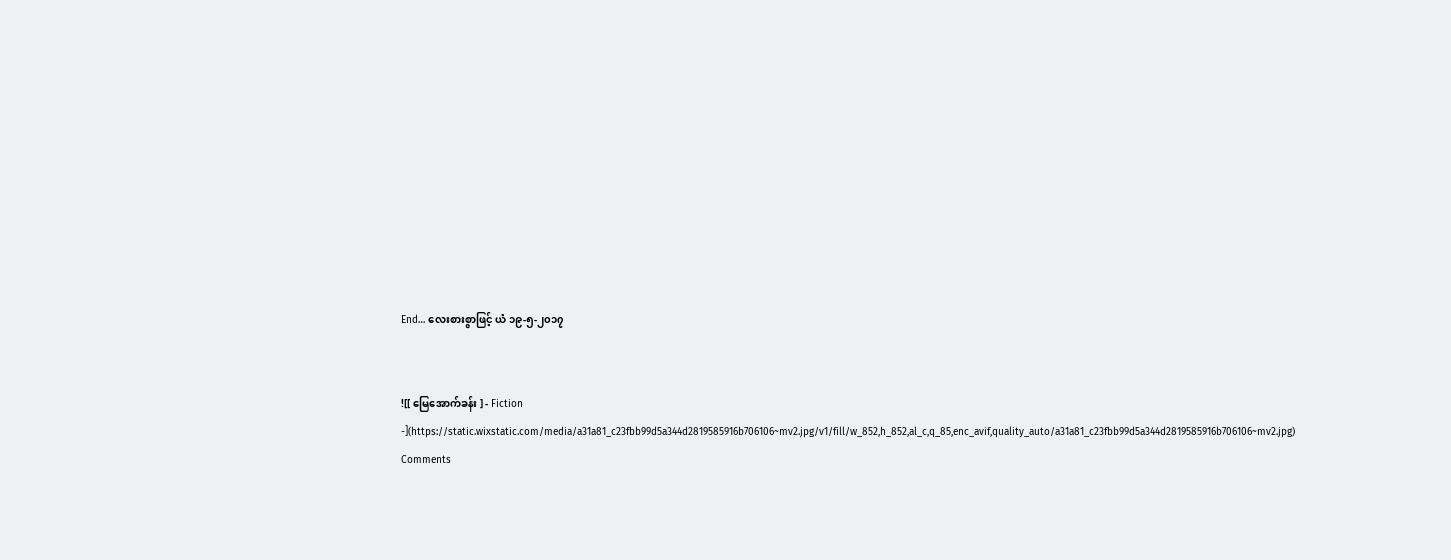End… လေးစားစွာဖြင့် ယံ ၁၉-၅-၂၀၁၇


![[ မြေအောက်ခန်း ] - Fiction -](https://static.wixstatic.com/media/a31a81_c23fbb99d5a344d2819585916b706106~mv2.jpg/v1/fill/w_852,h_852,al_c,q_85,enc_avif,quality_auto/a31a81_c23fbb99d5a344d2819585916b706106~mv2.jpg)
Comments